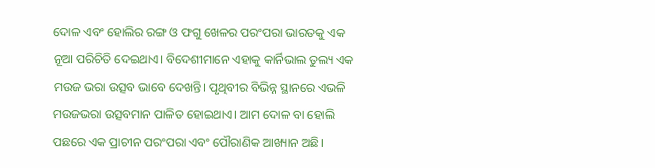ଦୋଳ ଏବଂ ହୋଲିର ରଙ୍ଗ ଓ ଫଗୁ ଖେଳର ପରଂପରା ଭାରତକୁ ଏକ ନୂଆ ପରିଚିତି ଦେଇଥାଏ। ବିଦେଶୀମାନେ ଏହାକୁ କାର୍ନିଭାଲ ତୁଲ୍ୟ ଏକ ମଉଜ ଭରା ଉତ୍ସବ ଭାବେ ଦେଖନ୍ତି। ପୃଥିବୀର ବିଭିନ୍ନ ସ୍ଥାନରେ ଏଭଳି ମଉଜଭରା ଉତ୍ସବମାନ ପାଳିତ ହୋଇଥାଏ। ଆମ ଦୋଳ ବା ହୋଲି ପଛରେ ଏକ ପ୍ରାଚୀନ ପରଂପରା ଏବଂ ପୌରାଣିକ ଆଖ୍ୟାନ ଅଛି।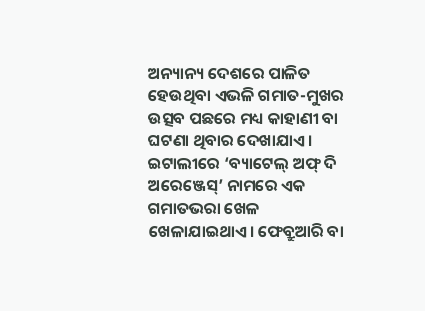ଅନ୍ୟାନ୍ୟ ଦେଶରେ ପାଳିତ ହେଉଥିବା ଏଭଳି ଗମାତ-ମୁଖର ଉତ୍ସବ ପଛରେ ମଧ୍ୟ କାହାଣୀ ବା ଘଟଣା ଥିବାର ଦେଖାଯାଏ।
ଇଟାଲୀରେ ‘ବ୍ୟାଟେଲ୍ ଅଫ୍ ଦି ଅରେଞ୍ଜେସ୍’ ନାମରେ ଏକ ଗମାତଭରା ଖେଳ ଖେଳାଯାଇଥାଏ। ଫେବ୍ରୁଆରି ବା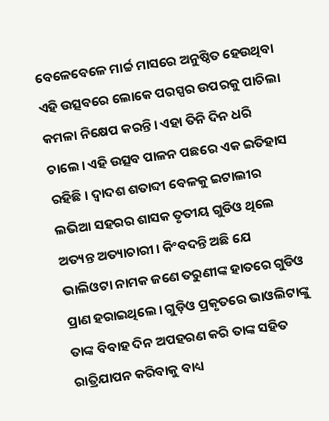ବେଳେବେଳେ ମାର୍ଚ୍ଚ ମାସରେ ଅନୁଷ୍ଠିତ ହେଉଥିବା ଏହି ଉତ୍ସବରେ ଲୋକେ ପରସ୍ପର ଉପରକୁ ପାଚିଲା କମଳା ନିକ୍ଷେପ କରନ୍ତି। ଏହା ତିନି ଦିନ ଧରି ଚାଲେ। ଏହି ଉତ୍ସବ ପାଳନ ପଛରେ ଏକ ଇତିହାସ ରହିଛି। ଦ୍ୱାଦଶ ଶତାବ୍ଦୀ ବେଳକୁ ଇଟାଲୀର ଲଭିଆ ସହରର ଶାସକ ତୃତୀୟ ଗୁଡିଓ ଥିଲେ ଅତ୍ୟନ୍ତ ଅତ୍ୟାଚାରୀ। କିଂବଦନ୍ତି ଅଛି ଯେ ଭାଲିଓଟା ନାମକ ଜଣେ ତରୁଣୀଙ୍କ ହାତରେ ଗୁଡିଓ ପ୍ରାଣ ହରାଇଥିଲେ। ଗୁଡ଼ିଓ ପ୍ରକୃତରେ ଭାଓଲିଟାଙ୍କୁ ତାଙ୍କ ବିବାହ ଦିନ ଅପହରଣ କରି ତାଙ୍କ ସହିତ ରାତ୍ରିଯାପନ କରିବାକୁ ବାଧ୍ୟ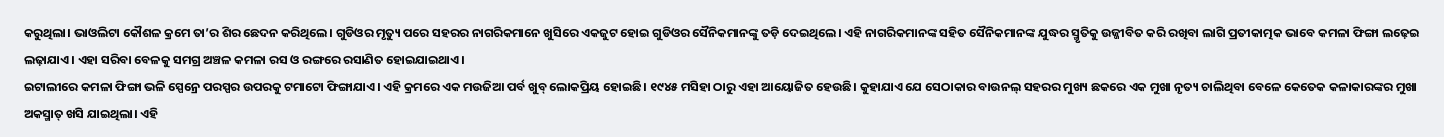କରୁଥିଲା। ଭାଓଲିଟା କୌଶଳ କ୍ରମେ ତା’ର ଶିର ଛେଦନ କରିଥିଲେ। ଗୁଡିଓର ମୃତ୍ୟୁ ପରେ ସହରର ନାଗରିକମାନେ ଖୁସିରେ ଏକଜୁଟ ହୋଇ ଗୁଡିଓର ସୈନିକମାନଙ୍କୁ ତଡ଼ି ଦେଇଥିଲେ। ଏହି ନାଗରିକମାନଙ୍କ ସହିତ ସୈନିକମାନଙ୍କ ଯୁଦ୍ଧର ସ୍ମୃତିକୁ ଉଜ୍ଜୀବିତ କରି ରଖିବା ଲାଗି ପ୍ରତୀକାତ୍ମକ ଭାବେ କମଳା ଫିଙ୍ଗା ଲଢ଼େଇ ଲଢ଼ାଯାଏ। ଏହା ସରିବା ବେଳକୁ ସମଗ୍ର ଅଞ୍ଚଳ କମଳା ରସ ଓ ରଙ୍ଗରେ ରସାଣିତ ହୋଇଯାଇଥାଏ।
ଇଟାଲୀରେ କମଳା ଫିଙ୍ଗା ଭଳି ସ୍ପେନ୍ରେ ପରସ୍ପର ଉପରକୁ ଟମାଟୋ ଫିଙ୍ଗାଯାଏ। ଏହି କ୍ରମରେ ଏକ ମଉଜିଆ ପର୍ବ ଖୁବ୍ ଲୋକପ୍ରିୟ ହୋଇଛି। ୧୯୪୫ ମସିହା ଠାରୁ ଏହା ଆୟୋଜିତ ହେଉଛି। କୁହାଯାଏ ଯେ ସେଠାକାର ବାଉନଲ୍ ସହରର ମୁଖ୍ୟ ଛକରେ ଏକ ମୁଖା ନୃତ୍ୟ ଚାଲିଥିବା ବେଳେ କେତେକ କଳାକାରଙ୍କର ମୁଖା ଅକସ୍ମାତ୍ ଖସି ଯାଇଥିଲା। ଏହି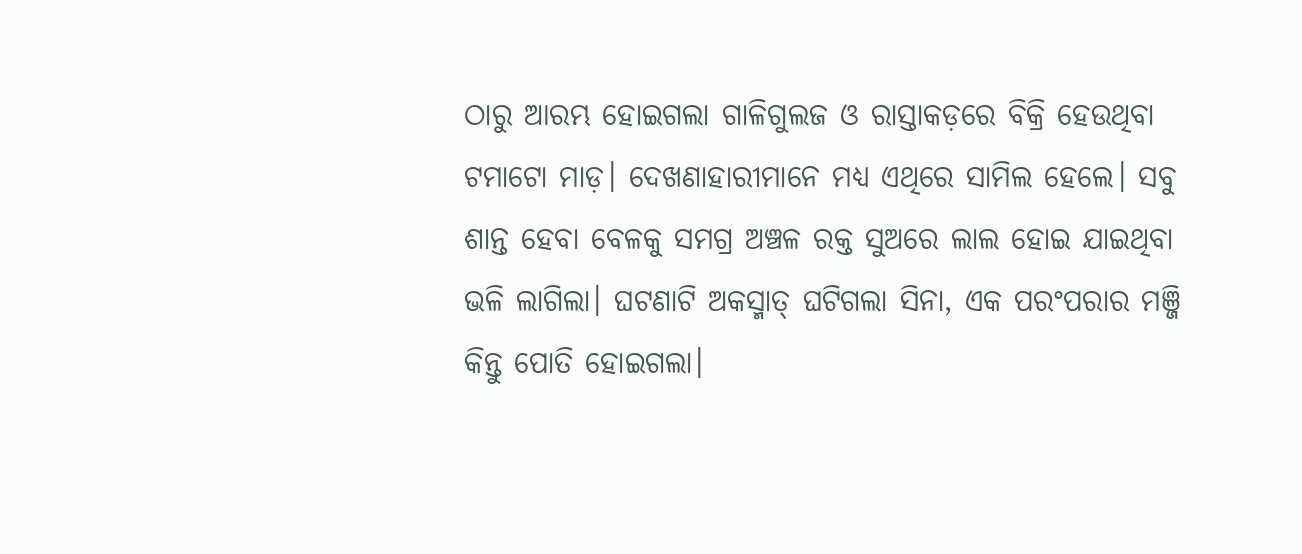ଠାରୁ ଆରମ୍ଭ ହୋଇଗଲା ଗାଳିଗୁଲଜ ଓ ରାସ୍ତାକଡ଼ରେ ବିକ୍ରି ହେଉଥିବା ଟମାଟୋ ମାଡ଼। ଦେଖଣାହାରୀମାନେ ମଧ୍ୟ ଏଥିରେ ସାମିଲ ହେଲେ। ସବୁ ଶାନ୍ତ ହେବା ବେଳକୁ ସମଗ୍ର ଅଞ୍ଚଳ ରକ୍ତ ସୁଅରେ ଲାଲ ହୋଇ ଯାଇଥିବା ଭଳି ଲାଗିଲା। ଘଟଣାଟି ଅକସ୍ମାତ୍ ଘଟିଗଲା ସିନା, ଏକ ପରଂପରାର ମଞ୍ଜି କିନ୍ତୁ ପୋତି ହୋଇଗଲା।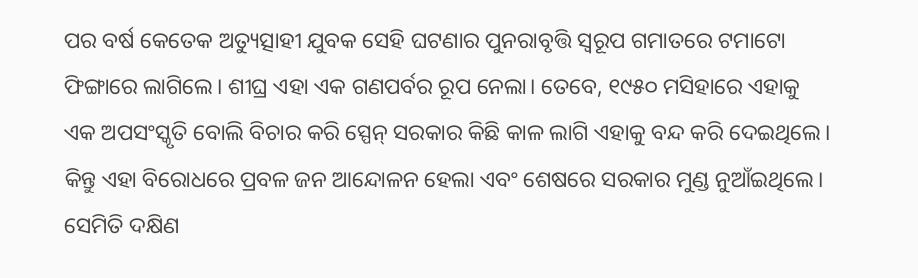ପର ବର୍ଷ କେତେକ ଅତ୍ୟୁତ୍ସାହୀ ଯୁବକ ସେହି ଘଟଣାର ପୁନରାବୃତ୍ତି ସ୍ବରୂପ ଗମାତରେ ଟମାଟୋ ଫିଙ୍ଗାରେ ଲାଗିଲେ। ଶୀଘ୍ର ଏହା ଏକ ଗଣପର୍ବର ରୂପ ନେଲା। ତେବେ, ୧୯୫୦ ମସିହାରେ ଏହାକୁ ଏକ ଅପସଂସ୍କୃତି ବୋଲି ବିଚାର କରି ସ୍ପେନ୍ ସରକାର କିଛି କାଳ ଲାଗି ଏହାକୁ ବନ୍ଦ କରି ଦେଇଥିଲେ। କିନ୍ତୁ ଏହା ବିରୋଧରେ ପ୍ରବଳ ଜନ ଆନ୍ଦୋଳନ ହେଲା ଏବଂ ଶେଷରେ ସରକାର ମୁଣ୍ଡ ନୁଆଁଇଥିଲେ।
ସେମିତି ଦକ୍ଷିଣ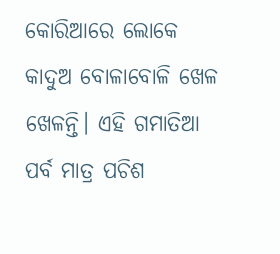କୋରିଆରେ ଲୋକେ କାଦୁଅ ବୋଳାବୋଳି ଖେଳ ଖେଳନ୍ତି। ଏହି ଗମାତିଆ ପର୍ବ ମାତ୍ର ପଚିଶ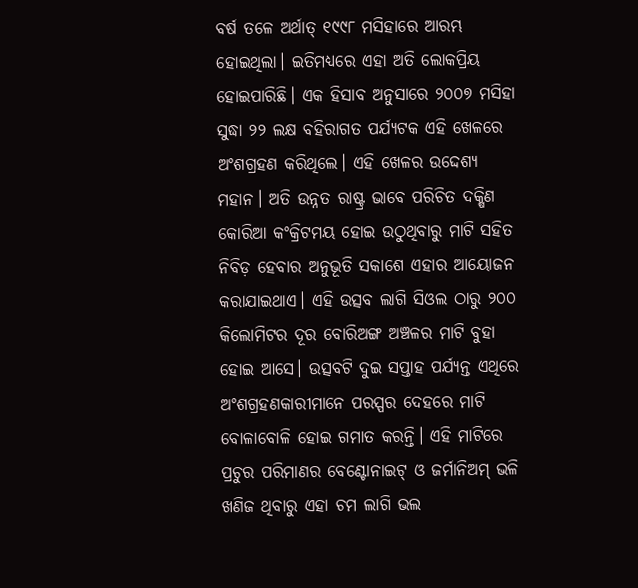ବର୍ଷ ତଳେ ଅର୍ଥାତ୍ ୧୯୯୮ ମସିହାରେ ଆରମ୍ଭ ହୋଇଥିଲା। ଇତିମଧ୍ୟରେ ଏହା ଅତି ଲୋକପ୍ରିୟ ହୋଇପାରିଛି। ଏକ ହିସାବ ଅନୁସାରେ ୨୦୦୭ ମସିହା ସୁଦ୍ଧା ୨୨ ଲକ୍ଷ ବହିରାଗତ ପର୍ଯ୍ୟଟକ ଏହି ଖେଳରେ ଅଂଶଗ୍ରହଣ କରିଥିଲେ। ଏହି ଖେଳର ଉଦ୍ଦେଶ୍ୟ ମହାନ। ଅତି ଉନ୍ନତ ରାଷ୍ଟ୍ର ଭାବେ ପରିଚିତ ଦକ୍ଷିଣ କୋରିଆ କଂକ୍ରିଟମୟ ହୋଇ ଉଠୁଥିବାରୁ ମାଟି ସହିତ ନିବିଡ଼ ହେବାର ଅନୁଭୂତି ସକାଶେ ଏହାର ଆୟୋଜନ କରାଯାଇଥାଏ। ଏହି ଉତ୍ସବ ଲାଗି ସିଓଲ ଠାରୁ ୨୦୦ କିଲୋମିଟର ଦୂର ବୋରିଅଙ୍ଗ ଅଞ୍ଚଳର ମାଟି ବୁହା ହୋଇ ଆସେ। ଉତ୍ସବଟି ଦୁଇ ସପ୍ତାହ ପର୍ଯ୍ୟନ୍ତ ଏଥିରେ ଅଂଶଗ୍ରହଣକାରୀମାନେ ପରସ୍ପର ଦେହରେ ମାଟି ବୋଳାବୋଳି ହୋଇ ଗମାତ କରନ୍ତି। ଏହି ମାଟିରେ ପ୍ରଚୁର ପରିମାଣର ବେଣ୍ଟୋନାଇଟ୍ ଓ ଜର୍ମାନିଅମ୍ ଭଳି ଖଣିଜ ଥିବାରୁ ଏହା ଚମ ଲାଗି ଭଲ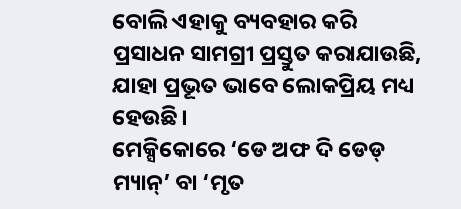ବୋଲି ଏହାକୁ ବ୍ୟବହାର କରି ପ୍ରସାଧନ ସାମଗ୍ରୀ ପ୍ରସ୍ତୁତ କରାଯାଉଛି, ଯାହା ପ୍ରଭୂତ ଭାବେ ଲୋକପ୍ରିୟ ମଧ୍ୟ ହେଉଛି।
ମେକ୍ସିକୋରେ ‘ଡେ ଅଫ ଦି ଡେଡ୍ ମ୍ୟାନ୍’ ବା ‘ମୃତ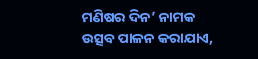ମଣିଷର ଦିନ’ ନାମକ ଉତ୍ସବ ପାଳନ କରାଯାଏ,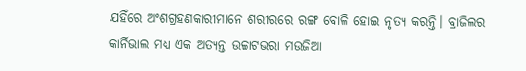ଯହିଁରେ ଅଂଶଗ୍ରହଣକାରୀମାନେ ଶରୀରରେ ରଙ୍ଗ ବୋଳି ହୋଇ ନୃତ୍ୟ କରନ୍ତି। ବ୍ରାଜିଲର କାର୍ନିଭାଲ ମଧ୍ୟ ଏକ ଅତ୍ୟନ୍ତ ଉଚ୍ଚାଟଭରା ମଉଜିଆ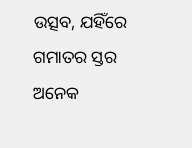ଉତ୍ସବ, ଯହିଁରେ ଗମାତର ସ୍ତର ଅନେକ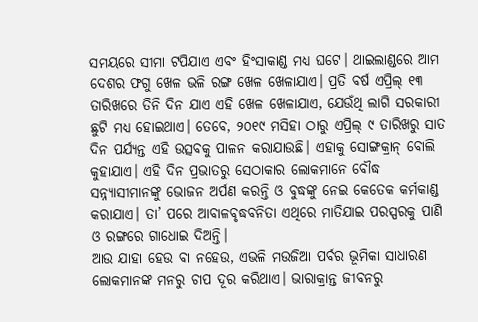ସମୟରେ ସୀମା ଟପିଯାଏ ଏବଂ ହିଂସାକାଣ୍ଡ ମଧ୍ୟ ଘଟେ। ଥାଇଲାଣ୍ଡରେ ଆମ ଦେଶର ଫଗୁ ଖେଳ ଭଳି ରଙ୍ଗ ଖେଳ ଖେଳାଯାଏ। ପ୍ରତି ବର୍ଷ ଏପ୍ରିଲ୍ ୧୩ ତାରିଖରେ ତିନି ଦିନ ଯାଏ ଏହି ଖେଳ ଖେଳାଯାଏ, ଯେଉଁଥି ଲାଗି ସରକାରୀ ଛୁଟି ମଧ୍ୟ ହୋଇଥାଏ। ତେବେ, ୨୦୧୯ ମସିହା ଠାରୁ ଏପ୍ରିଲ୍ ୯ ତାରିଖରୁ ସାତ ଦିନ ପର୍ଯ୍ୟନ୍ତ ଏହି ଉତ୍ସବକୁ ପାଳନ କରାଯାଉଛି। ଏହାକୁ ସୋଙ୍ଗକ୍ରାନ୍ ବୋଲି କୁହାଯାଏ। ଏହି ଦିନ ପ୍ରଭାତରୁ ସେଠାକାର ଲୋକମାନେ ବୌଦ୍ଧ ସନ୍ନ୍ୟାସୀମାନଙ୍କୁ ଭୋଜନ ଅର୍ପଣ କରନ୍ତି ଓ ବୁଦ୍ଧଙ୍କୁ ନେଇ କେତେକ କର୍ମକାଣ୍ଡ କରାଯାଏ। ତା’ ପରେ ଆବାଳବୃଦ୍ଧବନିତା ଏଥିରେ ମାତିଯାଇ ପରସ୍ପରକୁ ପାଣି ଓ ରଙ୍ଗରେ ଗାଧୋଇ ଦିଅନ୍ତି।
ଆଉ ଯାହା ହେଉ ବା ନହେଉ, ଏଭଳି ମଉଜିଆ ପର୍ବର ଭୂମିକା ସାଧାରଣ ଲୋକମାନଙ୍କ ମନରୁ ଚାପ ଦୂର କରିଥାଏ। ଭାରାକ୍ରାନ୍ତ ଜୀବନରୁ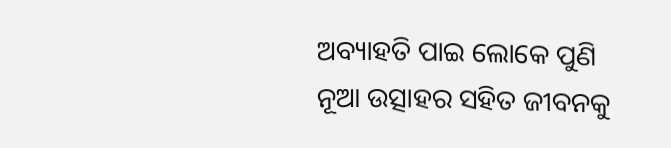ଅବ୍ୟାହତି ପାଇ ଲୋକେ ପୁଣି ନୂଆ ଉତ୍ସାହର ସହିତ ଜୀବନକୁ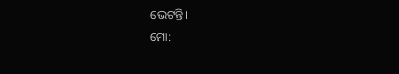ଭେଟନ୍ତି।
ମୋ: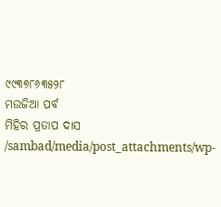୯୯୩୭୮୬୩୫୨୮
ମଉଜିଆ ପର୍ବ
ମିହିର ପ୍ରତାପ ଦାସ
/sambad/media/post_attachments/wp-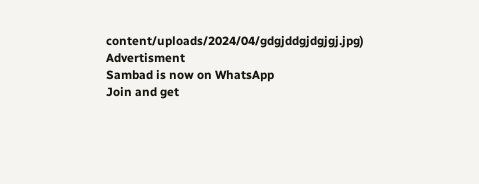content/uploads/2024/04/gdgjddgjdgjgj.jpg)
Advertisment
Sambad is now on WhatsApp
Join and get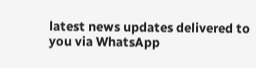latest news updates delivered to you via WhatsApp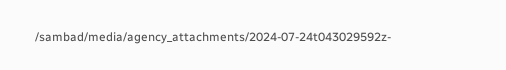/sambad/media/agency_attachments/2024-07-24t043029592z-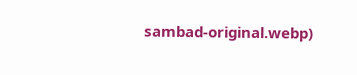sambad-original.webp)